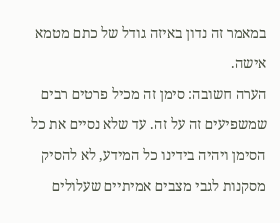במאמר זה נדון באיזה גודל של כתם מטמא אישה.
הערה חשובה: סימן זה מכיל פרטים רבים שמשפיעים זה על זה. עד שלא נסיים את כל הסימן ויהיה בידינו כל המידע, לא להסיק מסקנות לגבי מצבים אמיתיים שעלולים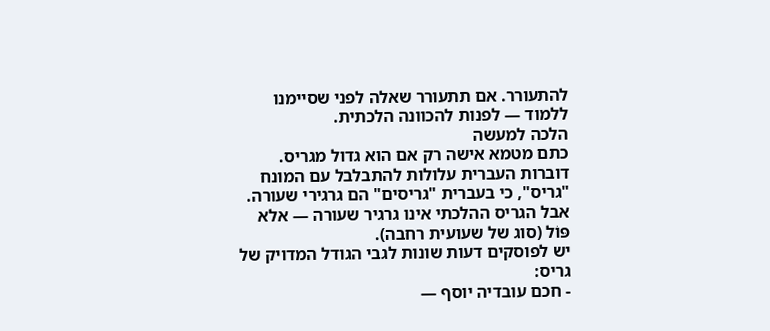להתעורר. אם תתעורר שאלה לפני שסיימנו ללמוד — לפנות להכוונה הלכתית.
הלכה למעשה
כתם מטמא אישה רק אם הוא גדול מגריס.
דוברות העברית עלולות להתבלבל עם המונח "גריס", כי בעברית "גריסים" הם גרגירי שעורה. אבל הגריס ההלכתי אינו גרגיר שעורה — אלא פּוֹל (סוג של שעועית רחבה).
יש לפוסקים דעות שונות לגבי הגודל המדויק של גריס:
- חכם עובדיה יוסף —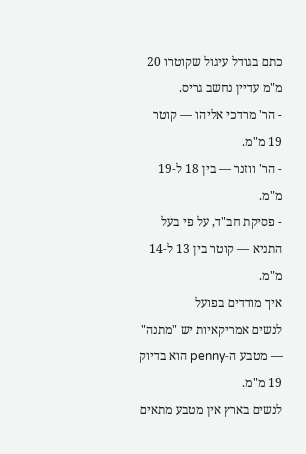כתם בגודל עיגול שקוטרו 20 מ"מ עדיין נחשב גריס.
- הר' מרדכי אליהו — קוטר 19 מ"מ.
- הר' ווזנר — בין 18 ל‑19 מ"מ.
- פסיקת חב"ד, על פי בעל התניא — קוטר בין 13 ל‑14 מ"מ.
איך מודדים בפועל
לנשים אמריקאיות יש "מתנה" — מטבע ה‑penny הוא בדיוק 19 מ"מ.
לנשים בארץ אין מטבע מתאים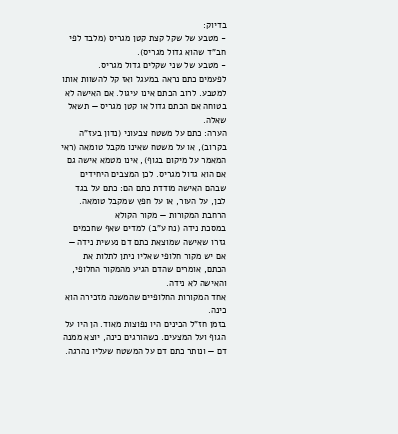בדיוק:
- מטבע של שקל קצת קטן מגריס (מלבד לפי חב"ד שהוא גדול מגריס).
- מטבע של שני שקלים גדול מגריס.
לפעמים כתם נראה במעגל ואז קל להשוות אותו למטבע. לרוב הכתם אינו עיגול. אם האישה לא בטוחה אם הכתם גדול או קטן מגריס — תשאל שאלה.
הערה: כתם על משטח צבעוני (נדון בעז"ה בקרוב), או על משטח שאינו מקבל טומאה (ראי המאמר על מיקום בגוף), אינו מטמא אישה גם אם הוא גדול מגריס. לכן המצבים היחידים שבהם האישה מודדת כתם הם: כתם על בגד לבן, על העור, או על חפץ שמקבל טומאה.
הרחבת המקורות — מקור הקולא
במסכת נידה (נח ע"ב) למדים שאף שחכמים גזרו שאישה שמוצאת כתם דם נעשית נידה — אם יש מקור חלופי שאליו ניתן לתלות את הכתם, אומרים שהדם הגיע מהמקור החלופי, והאישה לא נידה.
אחד המקורות החלופיים שהמשנה מזכירה הוא כינה.
בזמן חז"ל הכינים היו נפוצות מאוד. הן היו על הגוף ועל המצעים. כשהורגים כינה, יוצא ממנה דם — ונותר כתם דם על המשטח שעליו נהרגה.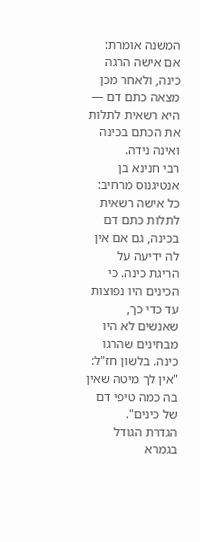המשנה אומרת: אם אישה הרגה כינה, ולאחר מכן מצאה כתם דם — היא רשאית לתלות את הכתם בכינה ואינה נידה.
רבי חנינא בן אנטיגנוס מרחיב: כל אישה רשאית לתלות כתם דם בכינה, גם אם אין לה ידיעה על הריגת כינה. כי הכינים היו נפוצות עד כדי כך, שאנשים לא היו מבחינים שהרגו כינה. בלשון חז"ל: "אין לך מיטה שאין בה כמה טיפי דם של כינים".
הגדרת הגודל בגמרא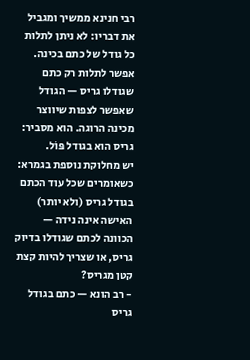רבי חנינא ממשיך ומגביל את דבריו: לא ניתן לתלות כל גודל של כתם בכינה. אפשר לתלות רק כתם שגודלו גריס — הגודל שאפשר לצפות שיווצר מכינה הרוגה. הוא מסביר: גריס הוא בגודל פּוֹל.
יש מחלוקת נוספת בגמרא: כשאומרים שכל עוד הכתם בגודל גריס (ולא יותר) האישה אינה נידה — הכוונה לכתם שגודלו בדיוק גריס, או שצריך להיות קצת קטן מגריס?
- רב הונא — כתם בגודל גריס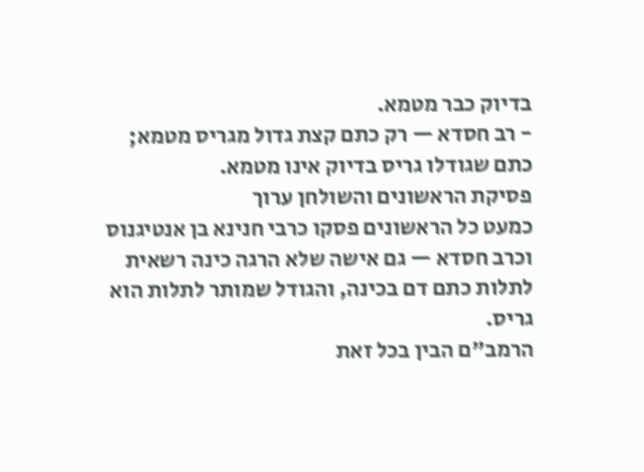בדיוק כבר מטמא.
- רב חסדא — רק כתם קצת גדול מגריס מטמא; כתם שגודלו גריס בדיוק אינו מטמא.
פסיקת הראשונים והשולחן ערוך
כמעט כל הראשונים פסקו כרבי חנינא בן אנטיגנוס וכרב חסדא — גם אישה שלא הרגה כינה רשאית לתלות כתם דם בכינה, והגודל שמותר לתלות הוא גריס.
הרמב"ם הבין בכל זאת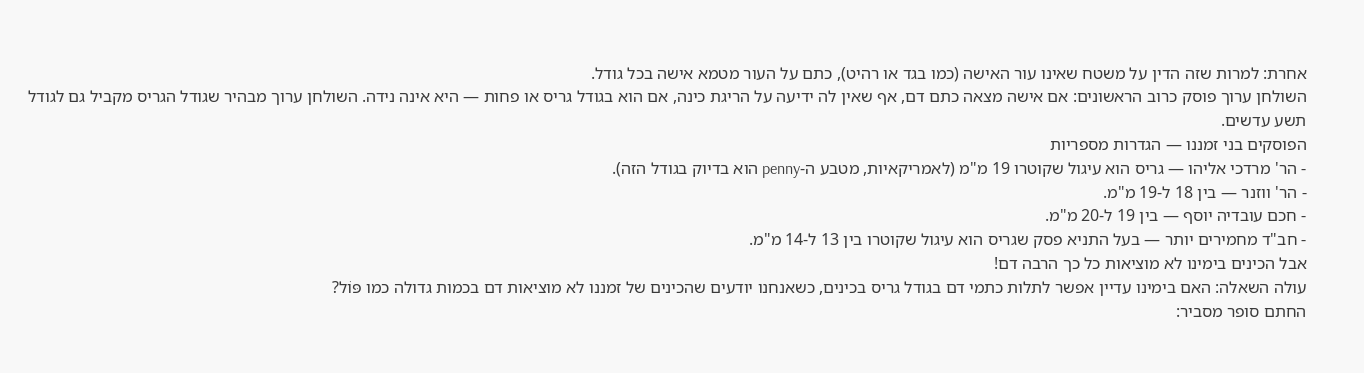אחרת: למרות שזה הדין על משטח שאינו עור האישה (כמו בגד או רהיט), כתם על העור מטמא אישה בכל גודל.
השולחן ערוך פוסק כרוב הראשונים: אם אישה מצאה כתם דם, אף שאין לה ידיעה על הריגת כינה, אם הוא בגודל גריס או פחות — היא אינה נידה. השולחן ערוך מבהיר שגודל הגריס מקביל גם לגודל תשע עדשים.
הפוסקים בני זמננו — הגדרות מספריות
- הר' מרדכי אליהו — גריס הוא עיגול שקוטרו 19 מ"מ (לאמריקאיות, מטבע ה‑penny הוא בדיוק בגודל הזה).
- הר' ווזנר — בין 18 ל‑19 מ"מ.
- חכם עובדיה יוסף — בין 19 ל‑20 מ"מ.
- חב"ד מחמירים יותר — בעל התניא פסק שגריס הוא עיגול שקוטרו בין 13 ל‑14 מ"מ.
אבל הכינים בימינו לא מוציאות כל כך הרבה דם!
עולה השאלה: האם בימינו עדיין אפשר לתלות כתמי דם בגודל גריס בכינים, כשאנחנו יודעים שהכינים של זמננו לא מוציאות דם בכמות גדולה כמו פּוֹל?
החתם סופר מסביר: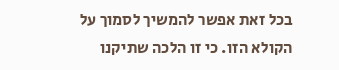בכל זאת אפשר להמשיך לסמוך על הקולא הזו. כי זו הלכה שתיקנו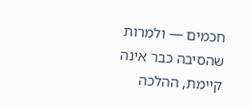חכמים — ולמרות שהסיבה כבר אינה קיימת, ההלכה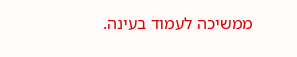ממשיכה לעמוד בעינה.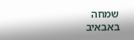שמחה באבאיב